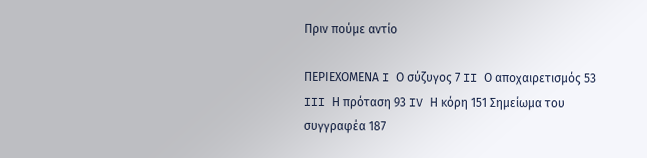Πριν πούμε αντίο

ΠΕΡΙΕΧΟΜΕΝΑ I Ο σύζυγος 7 II Ο αποχαιρετισμός 53 III Η πρόταση 93 IV Η κόρη 151 Σημείωμα του συγγραφέα 187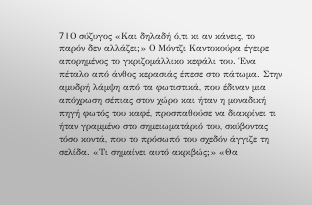7 I Ο σύζυγος «Και δηλαδή ό,τι κι αν κάνεις, το παρόν δεν αλλάζει;» Ο Μόντζι Καντοκούρα έγειρε απορημένος το γκριζομάλλικο κεφάλι του. Ένα πέταλο από άνθος κερασιάς έπεσε στο πάτωμα. Στην αμυδρή λάμψη από τα φωτιστικά, που έδιναν μια απόχρωση σέπιας στον χώρο και ήταν η μοναδική πηγή φωτός του καφέ, προσπαθούσε να διακρίνει τι ήταν γραμμένο στο σημειωματάριό του, σκύβοντας τόσο κοντά, που το πρόσωπό του σχεδόν άγγιζε τη σελίδα. «Τι σημαίνει αυτό ακριβώς;» «Θα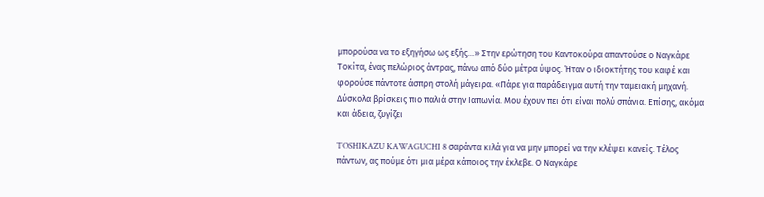μπορούσα να το εξηγήσω ως εξής…» Στην ερώτηση του Καντοκούρα απαντούσε ο Ναγκάρε Τοκίτα, ένας πελώριος άντρας, πάνω από δύο μέτρα ύψος. Ήταν ο ιδιοκτήτης του καφέ και φορούσε πάντοτε άσπρη στολή μάγειρα. «Πάρε για παράδειγμα αυτή την ταμειακή μηχανή. Δύσκολα βρίσκεις πιο παλιά στην Ιαπωνία. Μου έχουν πει ότι είναι πολύ σπάνια. Επίσης, ακόμα και άδεια, ζυγίζει

TOSHIKAZU KAWAGUCHI 8 σαράντα κιλά για να μην μπορεί να την κλέψει κανείς. Τέλος πάντων, ας πούμε ότι μια μέρα κάποιος την έκλεβε. Ο Ναγκάρε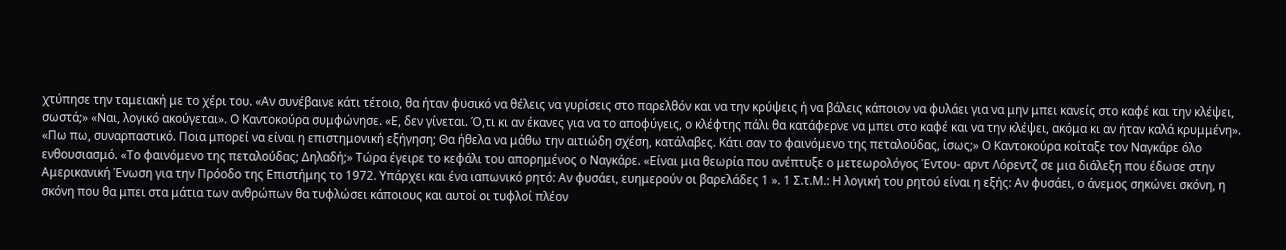χτύπησε την ταμειακή με το χέρι του. «Αν συνέβαινε κάτι τέτοιο, θα ήταν φυσικό να θέλεις να γυρίσεις στο παρελθόν και να την κρύψεις ή να βάλεις κάποιον να φυλάει για να μην μπει κανείς στο καφέ και την κλέψει, σωστά;» «Ναι, λογικό ακούγεται». Ο Καντοκούρα συμφώνησε. «Ε, δεν γίνεται. Ό,τι κι αν έκανες για να το αποφύγεις, ο κλέφτης πάλι θα κατάφερνε να μπει στο καφέ και να την κλέψει, ακόμα κι αν ήταν καλά κρυμμένη». «Πω πω, συναρπαστικό. Ποια μπορεί να είναι η επιστημονική εξήγηση; Θα ήθελα να μάθω την αιτιώδη σχέση, κατάλαβες. Κάτι σαν το φαινόμενο της πεταλούδας, ίσως;» Ο Καντοκούρα κοίταξε τον Ναγκάρε όλο ενθουσιασμό. «Το φαινόμενο της πεταλούδας; Δηλαδή;» Τώρα έγειρε το κεφάλι του απορημένος ο Ναγκάρε. «Είναι μια θεωρία που ανέπτυξε ο μετεωρολόγος Έντου- αρντ Λόρεντζ σε μια διάλεξη που έδωσε στην Αμερικανική Ένωση για την Πρόοδο της Επιστήμης το 1972. Υπάρχει και ένα ιαπωνικό ρητό: Αν φυσάει, ευημερούν οι βαρελάδες 1 ». 1 Σ.τ.Μ.: Η λογική του ρητού είναι η εξής: Αν φυσάει, ο άνεμος σηκώνει σκόνη, η σκόνη που θα μπει στα μάτια των ανθρώπων θα τυφλώσει κάποιους και αυτοί οι τυφλοί πλέον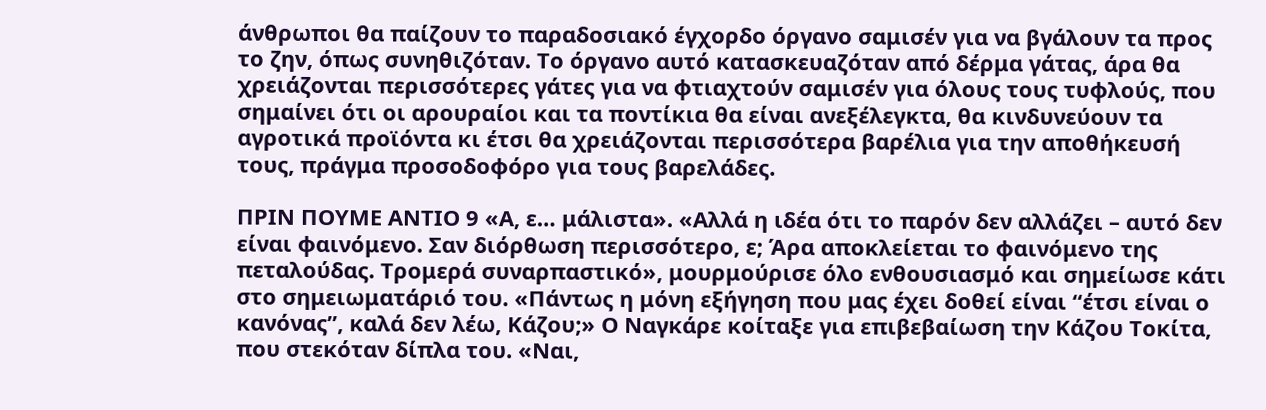άνθρωποι θα παίζουν το παραδοσιακό έγχορδο όργανο σαμισέν για να βγάλουν τα προς το ζην, όπως συνηθιζόταν. Το όργανο αυτό κατασκευαζόταν από δέρμα γάτας, άρα θα χρειάζονται περισσότερες γάτες για να φτιαχτούν σαμισέν για όλους τους τυφλούς, που σημαίνει ότι οι αρουραίοι και τα ποντίκια θα είναι ανεξέλεγκτα, θα κινδυνεύουν τα αγροτικά προϊόντα κι έτσι θα χρειάζονται περισσότερα βαρέλια για την αποθήκευσή τους, πράγμα προσοδοφόρο για τους βαρελάδες.

ΠΡΙΝ ΠΟΥΜΕ ΑΝΤΙΟ 9 «Α, ε… μάλιστα». «Αλλά η ιδέα ότι το παρόν δεν αλλάζει – αυτό δεν είναι φαινόμενο. Σαν διόρθωση περισσότερο, ε; Άρα αποκλείεται το φαινόμενο της πεταλούδας. Τρομερά συναρπαστικό», μουρμούρισε όλο ενθουσιασμό και σημείωσε κάτι στο σημειωματάριό του. «Πάντως η μόνη εξήγηση που μας έχει δοθεί είναι “έτσι είναι ο κανόνας”, καλά δεν λέω, Κάζου;» Ο Ναγκάρε κοίταξε για επιβεβαίωση την Κάζου Τοκίτα, που στεκόταν δίπλα του. «Ναι,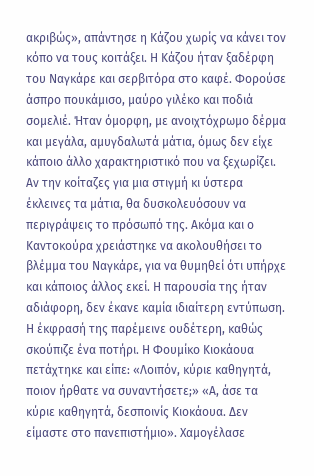ακριβώς», απάντησε η Κάζου χωρίς να κάνει τον κόπο να τους κοιτάξει. Η Κάζου ήταν ξαδέρφη του Ναγκάρε και σερβιτόρα στο καφέ. Φορούσε άσπρο πουκάμισο, μαύρο γιλέκο και ποδιά σομελιέ. Ήταν όμορφη, με ανοιχτόχρωμο δέρμα και μεγάλα, αμυγδαλωτά μάτια, όμως δεν είχε κάποιο άλλο χαρακτηριστικό που να ξεχωρίζει. Αν την κοίταζες για μια στιγμή κι ύστερα έκλεινες τα μάτια, θα δυσκολευόσουν να περιγράψεις το πρόσωπό της. Ακόμα και ο Καντοκούρα χρειάστηκε να ακολουθήσει το βλέμμα του Ναγκάρε, για να θυμηθεί ότι υπήρχε και κάποιος άλλος εκεί. Η παρουσία της ήταν αδιάφορη, δεν έκανε καμία ιδιαίτερη εντύπωση. Η έκφρασή της παρέμεινε ουδέτερη, καθώς σκούπιζε ένα ποτήρι. Η Φουμίκο Κιοκάουα πετάχτηκε και είπε: «Λοιπόν, κύριε καθηγητά, ποιον ήρθατε να συναντήσετε;» «Α, άσε τα κύριε καθηγητά, δεσποινίς Κιοκάουα. Δεν είμαστε στο πανεπιστήμιο». Χαμογέλασε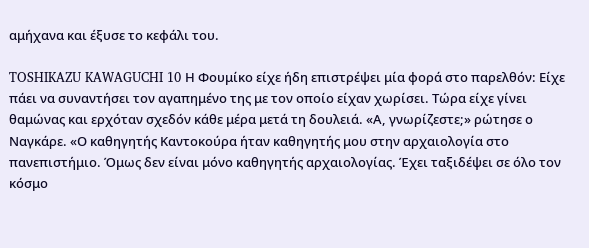αμήχανα και έξυσε το κεφάλι του.

TOSHIKAZU KAWAGUCHI 10 Η Φουμίκο είχε ήδη επιστρέψει μία φορά στο παρελθόν: Είχε πάει να συναντήσει τον αγαπημένο της με τον οποίο είχαν χωρίσει. Τώρα είχε γίνει θαμώνας και ερχόταν σχεδόν κάθε μέρα μετά τη δουλειά. «Α, γνωρίζεστε;» ρώτησε ο Ναγκάρε. «Ο καθηγητής Καντοκούρα ήταν καθηγητής μου στην αρχαιολογία στο πανεπιστήμιο. Όμως δεν είναι μόνο καθηγητής αρχαιολογίας. Έχει ταξιδέψει σε όλο τον κόσμο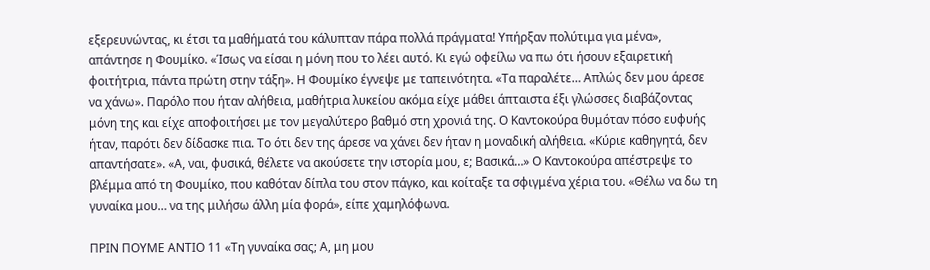εξερευνώντας, κι έτσι τα μαθήματά του κάλυπταν πάρα πολλά πράγματα! Υπήρξαν πολύτιμα για μένα», απάντησε η Φουμίκο. «Ίσως να είσαι η μόνη που το λέει αυτό. Κι εγώ οφείλω να πω ότι ήσουν εξαιρετική φοιτήτρια, πάντα πρώτη στην τάξη». Η Φουμίκο έγνεψε με ταπεινότητα. «Τα παραλέτε… Απλώς δεν μου άρεσε να χάνω». Παρόλο που ήταν αλήθεια, μαθήτρια λυκείου ακόμα είχε μάθει άπταιστα έξι γλώσσες διαβάζοντας μόνη της και είχε αποφοιτήσει με τον μεγαλύτερο βαθμό στη χρονιά της. Ο Καντοκούρα θυμόταν πόσο ευφυής ήταν, παρότι δεν δίδασκε πια. Το ότι δεν της άρεσε να χάνει δεν ήταν η μοναδική αλήθεια. «Κύριε καθηγητά, δεν απαντήσατε». «Α, ναι, φυσικά, θέλετε να ακούσετε την ιστορία μου, ε; Βασικά…» Ο Καντοκούρα απέστρεψε το βλέμμα από τη Φουμίκο, που καθόταν δίπλα του στον πάγκο, και κοίταξε τα σφιγμένα χέρια του. «Θέλω να δω τη γυναίκα μου… να της μιλήσω άλλη μία φορά», είπε χαμηλόφωνα.

ΠΡΙΝ ΠΟΥΜΕ ΑΝΤΙΟ 11 «Τη γυναίκα σας; Α, μη μου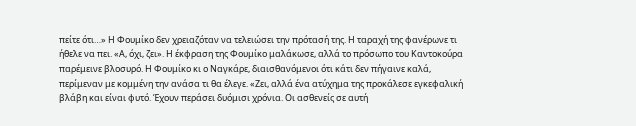πείτε ότι…» Η Φουμίκο δεν χρειαζόταν να τελειώσει την πρότασή της. Η ταραχή της φανέρωνε τι ήθελε να πει. «Α, όχι, ζει». Η έκφραση της Φουμίκο μαλάκωσε, αλλά το πρόσωπο του Καντοκούρα παρέμεινε βλοσυρό. Η Φουμίκο κι ο Ναγκάρε, διαισθανόμενοι ότι κάτι δεν πήγαινε καλά, περίμεναν με κομμένη την ανάσα τι θα έλεγε. «Ζει, αλλά ένα ατύχημα της προκάλεσε εγκεφαλική βλάβη και είναι φυτό. Έχουν περάσει δυόμισι χρόνια. Οι ασθενείς σε αυτή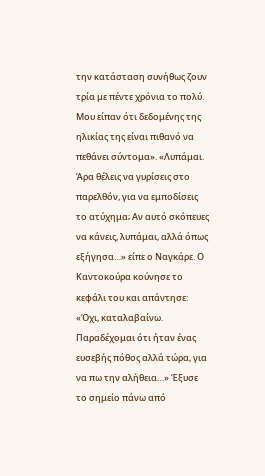την κατάσταση συνήθως ζουν τρία με πέντε χρόνια το πολύ. Μου είπαν ότι δεδομένης της ηλικίας της είναι πιθανό να πεθάνει σύντομα». «Λυπάμαι. Άρα θέλεις να γυρίσεις στο παρελθόν, για να εμποδίσεις το ατύχημα; Αν αυτό σκόπευες να κάνεις, λυπάμαι, αλλά όπως εξήγησα…» είπε ο Ναγκάρε. Ο Καντοκούρα κούνησε το κεφάλι του και απάντησε: «Όχι, καταλαβαίνω. Παραδέχομαι ότι ήταν ένας ευσεβής πόθος αλλά τώρα, για να πω την αλήθεια…» Έξυσε το σημείο πάνω από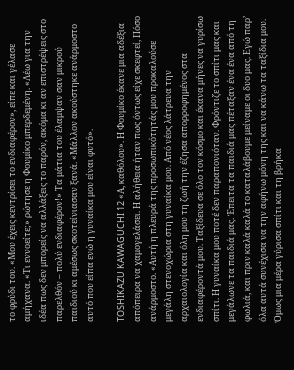το φρύδι του. «Μου έχεις κεντρίσει το ενδιαφέρον», είπε και γέλασε αμήχανα. «Τι εννοείτε;» ρώτησε η Φουμίκο μπερδεμένη. «Λέω για την ιδέα πως δεν μπορείς να αλλάξεις το παρόν, ακόμα κι αν επιστρέψεις στο παρελθόν – πολύ ενδιαφέρον!» Τα μάτια του έλαμψαν σαν μικρού παιδιού κι αμέσως σκοτείνιασαν ξανά. «Μάλλον ακούστηκε ανάρμοστο αυτό που είπα ενώ η γυναίκα μου είναι φυτό».

TOSHIKAZU KAWAGUCHI 12 «Α, καθόλου». Η Φουμίκο έκανε μια αδέξια απόπειρα να χαμογελάσει. Η αλήθεια ήταν πως όντως είχε σκεφτεί, Πόσο ανάρμοστο. «Αυτή η πλευρά της προσωπικότητάς μου προκαλούσε μεγάλη στενοχώρια στη γυναίκα μου. Από νέος λάτρευα την αρχαιολογία και όλη μου τη ζωή την έζησα απορροφημένος στα ενδιαφέροντά μου. Ταξίδευα σε όλο τον κόσμο και έκανα μήνες να γυρίσω σπίτι. Η γυναίκα μου ποτέ δεν παραπονιόταν. Φρόντιζε το σπίτι μας και μεγάλωνε τα παιδιά μας. Έπειτα τα παιδιά μας πέταξαν ένα ένα από τη φωλιά, και πριν καλά καλά το καταλάβουμε μείναμε οι δυο μας. Εγώ παρ’ όλα αυτά συνέχισα να την αφήνω μόνη της και να κάνω τα ταξίδια μου. Όμως μια μέρα γύρισα σπίτι και τη βρήκα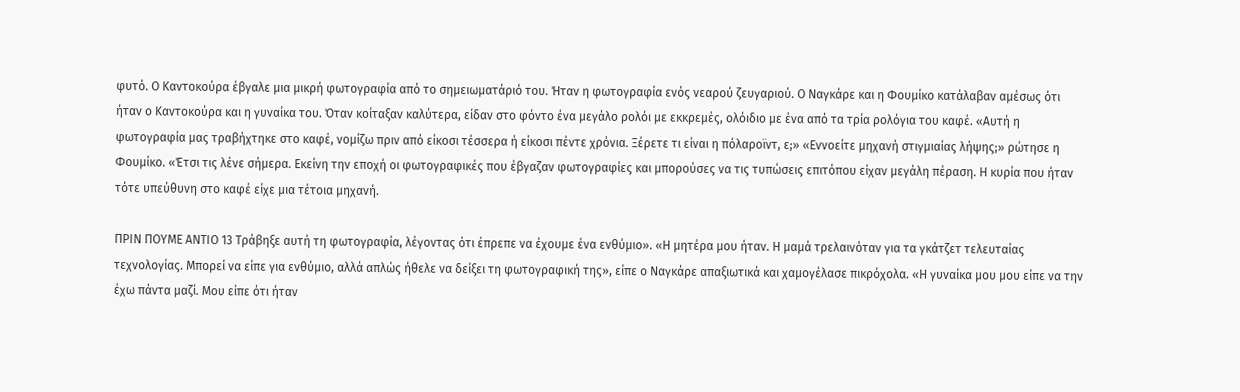φυτό. Ο Καντοκούρα έβγαλε μια μικρή φωτογραφία από το σημειωματάριό του. Ήταν η φωτογραφία ενός νεαρού ζευγαριού. Ο Ναγκάρε και η Φουμίκο κατάλαβαν αμέσως ότι ήταν ο Καντοκούρα και η γυναίκα του. Όταν κοίταξαν καλύτερα, είδαν στο φόντο ένα μεγάλο ρολόι με εκκρεμές, ολόιδιο με ένα από τα τρία ρολόγια του καφέ. «Αυτή η φωτογραφία μας τραβήχτηκε στο καφέ, νομίζω πριν από είκοσι τέσσερα ή είκοσι πέντε χρόνια. Ξέρετε τι είναι η πόλαροϊντ, ε;» «Εννοείτε μηχανή στιγμιαίας λήψης;» ρώτησε η Φουμίκο. «Έτσι τις λένε σήμερα. Εκείνη την εποχή οι φωτογραφικές που έβγαζαν φωτογραφίες και μπορούσες να τις τυπώσεις επιτόπου είχαν μεγάλη πέραση. Η κυρία που ήταν τότε υπεύθυνη στο καφέ είχε μια τέτοια μηχανή.

ΠΡΙΝ ΠΟΥΜΕ ΑΝΤΙΟ 13 Τράβηξε αυτή τη φωτογραφία, λέγοντας ότι έπρεπε να έχουμε ένα ενθύμιο». «Η μητέρα μου ήταν. Η μαμά τρελαινόταν για τα γκάτζετ τελευταίας τεχνολογίας. Μπορεί να είπε για ενθύμιο, αλλά απλώς ήθελε να δείξει τη φωτογραφική της», είπε ο Ναγκάρε απαξιωτικά και χαμογέλασε πικρόχολα. «Η γυναίκα μου μου είπε να την έχω πάντα μαζί. Μου είπε ότι ήταν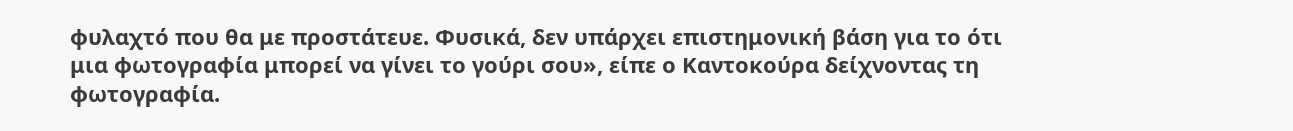φυλαχτό που θα με προστάτευε. Φυσικά, δεν υπάρχει επιστημονική βάση για το ότι μια φωτογραφία μπορεί να γίνει το γούρι σου», είπε ο Καντοκούρα δείχνοντας τη φωτογραφία.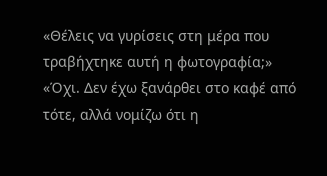«Θέλεις να γυρίσεις στη μέρα που τραβήχτηκε αυτή η φωτογραφία;» «Όχι. Δεν έχω ξανάρθει στο καφέ από τότε, αλλά νομίζω ότι η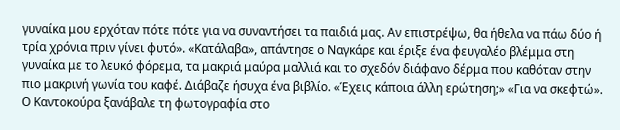γυναίκα μου ερχόταν πότε πότε για να συναντήσει τα παιδιά μας. Αν επιστρέψω, θα ήθελα να πάω δύο ή τρία χρόνια πριν γίνει φυτό». «Κατάλαβα», απάντησε ο Ναγκάρε και έριξε ένα φευγαλέο βλέμμα στη γυναίκα με το λευκό φόρεμα, τα μακριά μαύρα μαλλιά και το σχεδόν διάφανο δέρμα που καθόταν στην πιο μακρινή γωνία του καφέ. Διάβαζε ήσυχα ένα βιβλίο. «Έχεις κάποια άλλη ερώτηση;» «Για να σκεφτώ». Ο Καντοκούρα ξανάβαλε τη φωτογραφία στο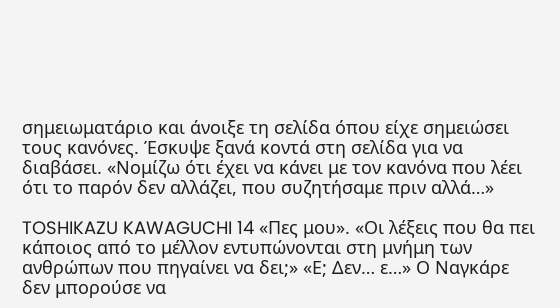σημειωματάριο και άνοιξε τη σελίδα όπου είχε σημειώσει τους κανόνες. Έσκυψε ξανά κοντά στη σελίδα για να διαβάσει. «Νομίζω ότι έχει να κάνει με τον κανόνα που λέει ότι το παρόν δεν αλλάζει, που συζητήσαμε πριν αλλά…»

TOSHIKAZU KAWAGUCHI 14 «Πες μου». «Οι λέξεις που θα πει κάποιος από το μέλλον εντυπώνονται στη μνήμη των ανθρώπων που πηγαίνει να δει;» «Ε; Δεν… ε…» Ο Ναγκάρε δεν μπορούσε να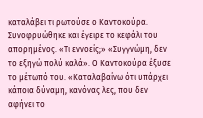καταλάβει τι ρωτούσε ο Καντοκούρα. Συνοφρυώθηκε και έγειρε το κεφάλι του απορημένος. «Τι εννοείς;» «Συγγνώμη, δεν το εξηγώ πολύ καλά». Ο Καντοκούρα έξυσε το μέτωπό του. «Καταλαβαίνω ότι υπάρχει κάποια δύναμη, κανόνας λες, που δεν αφήνει το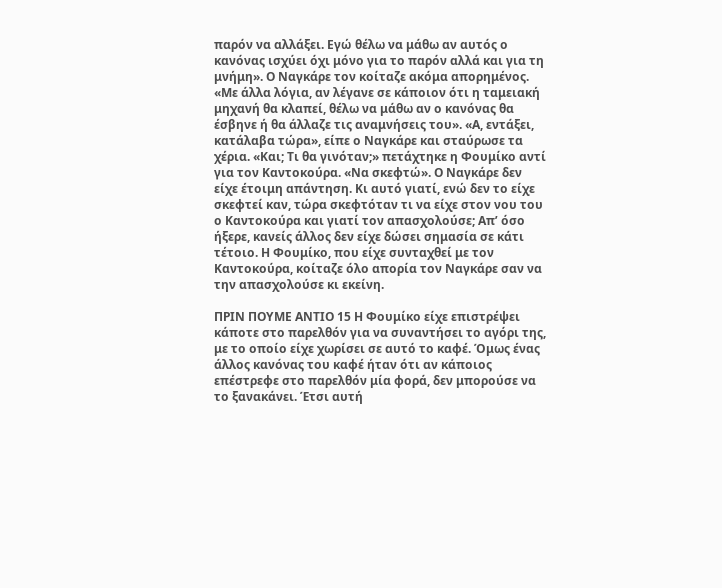παρόν να αλλάξει. Εγώ θέλω να μάθω αν αυτός ο κανόνας ισχύει όχι μόνο για το παρόν αλλά και για τη μνήμη». Ο Ναγκάρε τον κοίταζε ακόμα απορημένος. «Με άλλα λόγια, αν λέγανε σε κάποιον ότι η ταμειακή μηχανή θα κλαπεί, θέλω να μάθω αν ο κανόνας θα έσβηνε ή θα άλλαζε τις αναμνήσεις του». «Α, εντάξει, κατάλαβα τώρα», είπε ο Ναγκάρε και σταύρωσε τα χέρια. «Και; Τι θα γινόταν;» πετάχτηκε η Φουμίκο αντί για τον Καντοκούρα. «Να σκεφτώ». Ο Ναγκάρε δεν είχε έτοιμη απάντηση. Κι αυτό γιατί, ενώ δεν το είχε σκεφτεί καν, τώρα σκεφτόταν τι να είχε στον νου του ο Καντοκούρα και γιατί τον απασχολούσε; Απ’ όσο ήξερε, κανείς άλλος δεν είχε δώσει σημασία σε κάτι τέτοιο. Η Φουμίκο, που είχε συνταχθεί με τον Καντοκούρα, κοίταζε όλο απορία τον Ναγκάρε σαν να την απασχολούσε κι εκείνη.

ΠΡΙΝ ΠΟΥΜΕ ΑΝΤΙΟ 15 Η Φουμίκο είχε επιστρέψει κάποτε στο παρελθόν για να συναντήσει το αγόρι της, με το οποίο είχε χωρίσει σε αυτό το καφέ. Όμως ένας άλλος κανόνας του καφέ ήταν ότι αν κάποιος επέστρεφε στο παρελθόν μία φορά, δεν μπορούσε να το ξανακάνει. Έτσι αυτή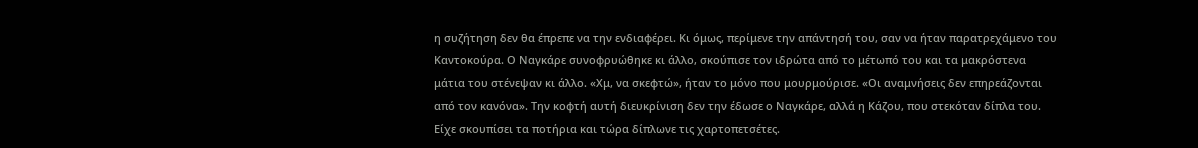η συζήτηση δεν θα έπρεπε να την ενδιαφέρει. Κι όμως, περίμενε την απάντησή του, σαν να ήταν παρατρεχάμενο του Καντοκούρα. Ο Ναγκάρε συνοφρυώθηκε κι άλλο, σκούπισε τον ιδρώτα από το μέτωπό του και τα μακρόστενα μάτια του στένεψαν κι άλλο. «Χμ, να σκεφτώ», ήταν το μόνο που μουρμούρισε. «Οι αναμνήσεις δεν επηρεάζονται από τον κανόνα». Την κοφτή αυτή διευκρίνιση δεν την έδωσε ο Ναγκάρε, αλλά η Κάζου, που στεκόταν δίπλα του. Είχε σκουπίσει τα ποτήρια και τώρα δίπλωνε τις χαρτοπετσέτες.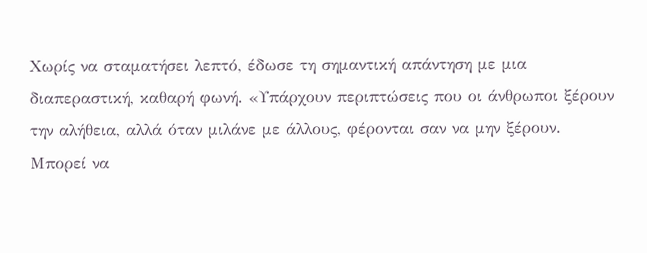Χωρίς να σταματήσει λεπτό, έδωσε τη σημαντική απάντηση με μια διαπεραστική, καθαρή φωνή. «Υπάρχουν περιπτώσεις που οι άνθρωποι ξέρουν την αλήθεια, αλλά όταν μιλάνε με άλλους, φέρονται σαν να μην ξέρουν. Μπορεί να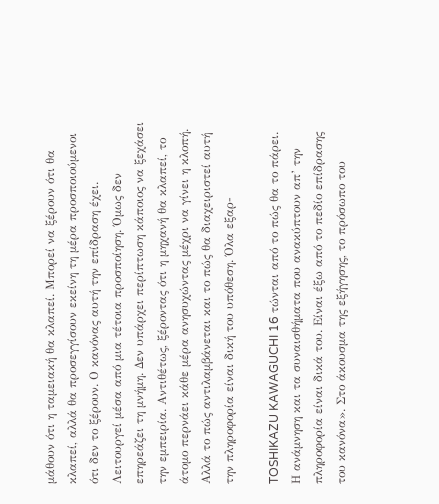μάθουν ότι η ταμειακή θα κλαπεί. Μπορεί να ξέρουν ότι θα κλαπεί, αλλά θα προσεγγίσουν εκείνη τη μέρα προσποιούμενοι ότι δεν το ξέρουν. Ο κανόνας αυτή την επίδραση έχει. Λειτουργεί μέσα από μια τέτοια προσποίηση. Όμως δεν επηρεάζει τη μνήμη. Δεν υπάρχει περίπτωση κάποιος να ξεχάσει την εμπειρία. Αντιθέτως, ξέροντας ότι η μηχανή θα κλαπεί, το άτομο περνάει κάθε μέρα ανησυχώντας μέχρι να γίνει η κλοπή. Αλλά το πώς αντιλαμβάνεται και το πώς θα διαχειριστεί αυτή την πληροφορία είναι δική του υπόθεση. Όλα εξαρ-

TOSHIKAZU KAWAGUCHI 16 τώνται από το πώς θα το πάρει. Η ανάμνηση και τα συναισθήματα που ανακύπτουν απ’ την πληροφορία είναι δικά του. Είναι έξω από το πεδίο επίδρασης του κανόνα». Στο άκουσμα της εξήγησης, το πρόσωπο του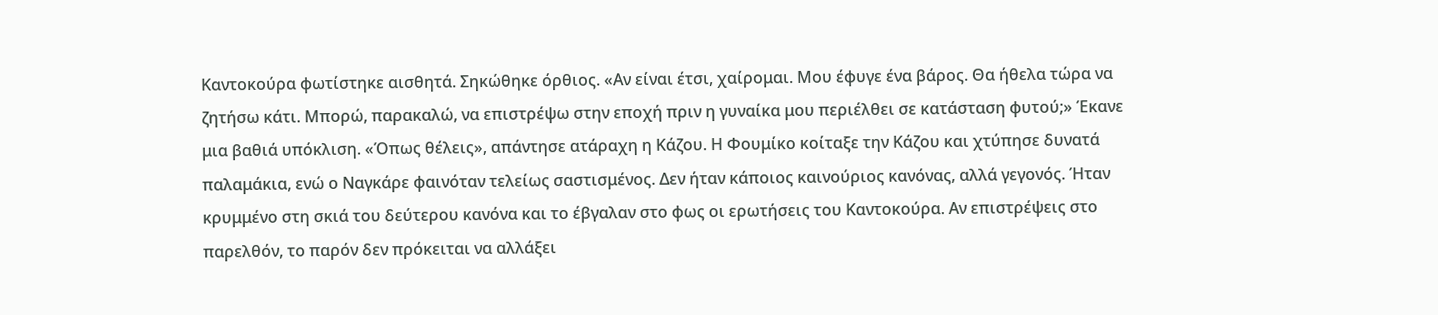Καντοκούρα φωτίστηκε αισθητά. Σηκώθηκε όρθιος. «Αν είναι έτσι, χαίρομαι. Μου έφυγε ένα βάρος. Θα ήθελα τώρα να ζητήσω κάτι. Μπορώ, παρακαλώ, να επιστρέψω στην εποχή πριν η γυναίκα μου περιέλθει σε κατάσταση φυτού;» Έκανε μια βαθιά υπόκλιση. «Όπως θέλεις», απάντησε ατάραχη η Κάζου. Η Φουμίκο κοίταξε την Κάζου και χτύπησε δυνατά παλαμάκια, ενώ ο Ναγκάρε φαινόταν τελείως σαστισμένος. Δεν ήταν κάποιος καινούριος κανόνας, αλλά γεγονός. Ήταν κρυμμένο στη σκιά του δεύτερου κανόνα και το έβγαλαν στο φως οι ερωτήσεις του Καντοκούρα. Αν επιστρέψεις στο παρελθόν, το παρόν δεν πρόκειται να αλλάξει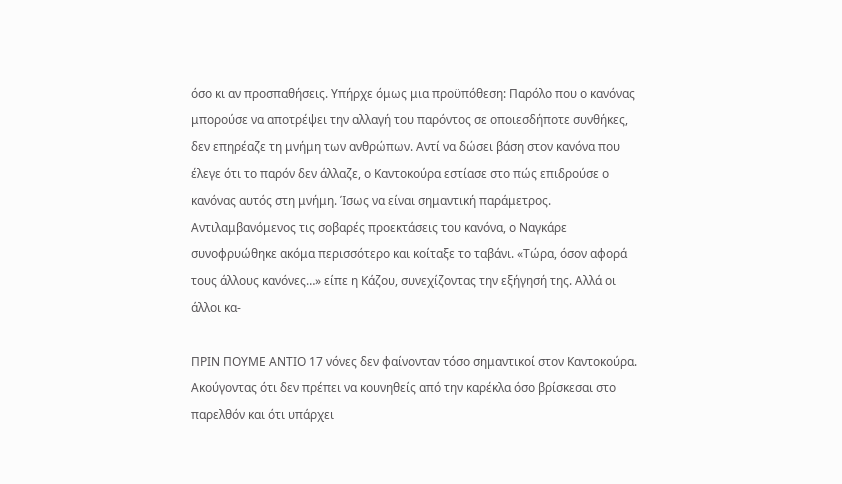όσο κι αν προσπαθήσεις. Υπήρχε όμως μια προϋπόθεση: Παρόλο που ο κανόνας μπορούσε να αποτρέψει την αλλαγή του παρόντος σε οποιεσδήποτε συνθήκες, δεν επηρέαζε τη μνήμη των ανθρώπων. Αντί να δώσει βάση στον κανόνα που έλεγε ότι το παρόν δεν άλλαζε, ο Καντοκούρα εστίασε στο πώς επιδρούσε ο κανόνας αυτός στη μνήμη. Ίσως να είναι σημαντική παράμετρος. Αντιλαμβανόμενος τις σοβαρές προεκτάσεις του κανόνα, ο Ναγκάρε συνοφρυώθηκε ακόμα περισσότερο και κοίταξε το ταβάνι. «Τώρα, όσον αφορά τους άλλους κανόνες…» είπε η Κάζου, συνεχίζοντας την εξήγησή της. Αλλά οι άλλοι κα-

ΠΡΙΝ ΠΟΥΜΕ ΑΝΤΙΟ 17 νόνες δεν φαίνονταν τόσο σημαντικοί στον Καντοκούρα. Ακούγοντας ότι δεν πρέπει να κουνηθείς από την καρέκλα όσο βρίσκεσαι στο παρελθόν και ότι υπάρχει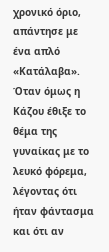χρονικό όριο, απάντησε με ένα απλό «Κατάλαβα». Όταν όμως η Κάζου έθιξε το θέμα της γυναίκας με το λευκό φόρεμα, λέγοντας ότι ήταν φάντασμα και ότι αν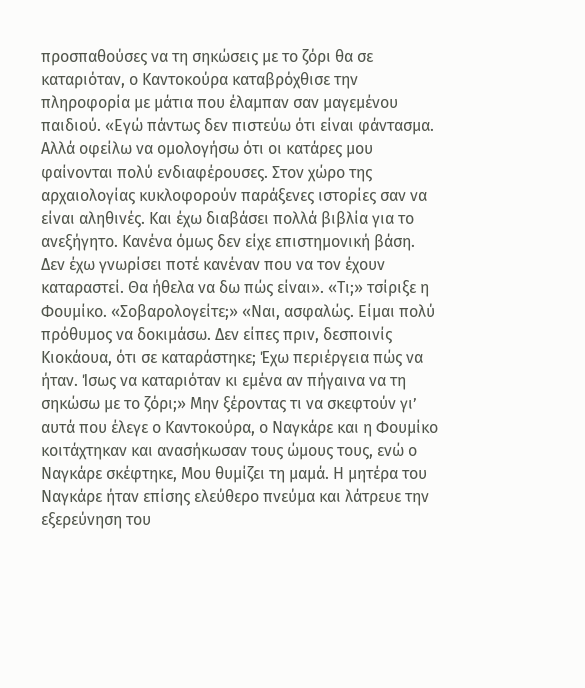προσπαθούσες να τη σηκώσεις με το ζόρι θα σε καταριόταν, ο Καντοκούρα καταβρόχθισε την πληροφορία με μάτια που έλαμπαν σαν μαγεμένου παιδιού. «Εγώ πάντως δεν πιστεύω ότι είναι φάντασμα. Αλλά οφείλω να ομολογήσω ότι οι κατάρες μου φαίνονται πολύ ενδιαφέρουσες. Στον χώρο της αρχαιολογίας κυκλοφορούν παράξενες ιστορίες σαν να είναι αληθινές. Και έχω διαβάσει πολλά βιβλία για το ανεξήγητο. Κανένα όμως δεν είχε επιστημονική βάση. Δεν έχω γνωρίσει ποτέ κανέναν που να τον έχουν καταραστεί. Θα ήθελα να δω πώς είναι». «Τι;» τσίριξε η Φουμίκο. «Σοβαρολογείτε;» «Ναι, ασφαλώς. Είμαι πολύ πρόθυμος να δοκιμάσω. Δεν είπες πριν, δεσποινίς Κιοκάουα, ότι σε καταράστηκε; Έχω περιέργεια πώς να ήταν. Ίσως να καταριόταν κι εμένα αν πήγαινα να τη σηκώσω με το ζόρι;» Μην ξέροντας τι να σκεφτούν γι’ αυτά που έλεγε ο Καντοκούρα, ο Ναγκάρε και η Φουμίκο κοιτάχτηκαν και ανασήκωσαν τους ώμους τους, ενώ ο Ναγκάρε σκέφτηκε, Μου θυμίζει τη μαμά. Η μητέρα του Ναγκάρε ήταν επίσης ελεύθερο πνεύμα και λάτρευε την εξερεύνηση του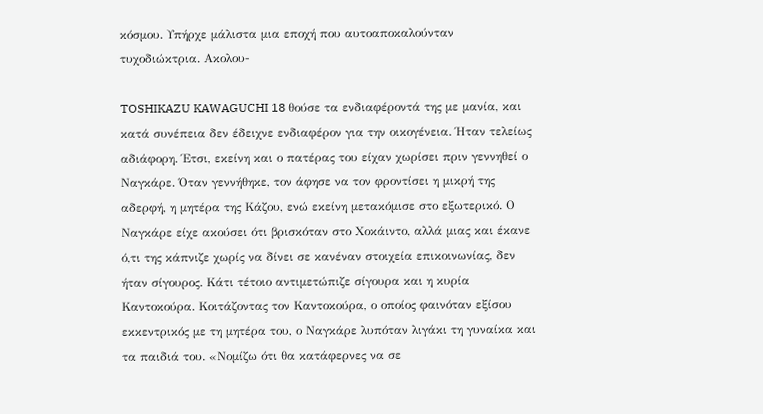κόσμου. Υπήρχε μάλιστα μια εποχή που αυτοαποκαλούνταν τυχοδιώκτρια. Ακολου-

TOSHIKAZU KAWAGUCHI 18 θούσε τα ενδιαφέροντά της με μανία, και κατά συνέπεια δεν έδειχνε ενδιαφέρον για την οικογένεια. Ήταν τελείως αδιάφορη. Έτσι, εκείνη και ο πατέρας του είχαν χωρίσει πριν γεννηθεί ο Ναγκάρε. Όταν γεννήθηκε, τον άφησε να τον φροντίσει η μικρή της αδερφή, η μητέρα της Κάζου, ενώ εκείνη μετακόμισε στο εξωτερικό. Ο Ναγκάρε είχε ακούσει ότι βρισκόταν στο Χοκάιντο, αλλά μιας και έκανε ό,τι της κάπνιζε χωρίς να δίνει σε κανέναν στοιχεία επικοινωνίας, δεν ήταν σίγουρος. Κάτι τέτοιο αντιμετώπιζε σίγουρα και η κυρία Καντοκούρα. Κοιτάζοντας τον Καντοκούρα, ο οποίος φαινόταν εξίσου εκκεντρικός με τη μητέρα του, ο Ναγκάρε λυπόταν λιγάκι τη γυναίκα και τα παιδιά του. «Νομίζω ότι θα κατάφερνες να σε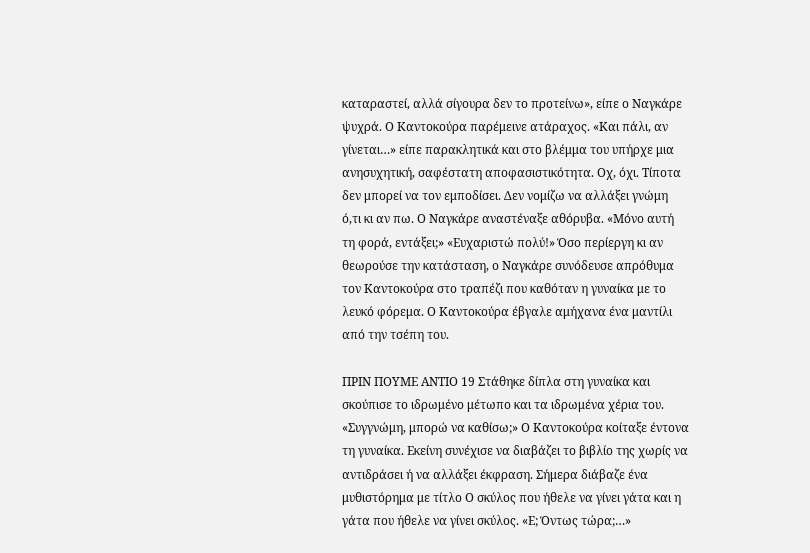καταραστεί, αλλά σίγουρα δεν το προτείνω», είπε ο Ναγκάρε ψυχρά. Ο Καντοκούρα παρέμεινε ατάραχος. «Και πάλι, αν γίνεται…» είπε παρακλητικά και στο βλέμμα του υπήρχε μια ανησυχητική, σαφέστατη αποφασιστικότητα. Οχ, όχι. Τίποτα δεν μπορεί να τον εμποδίσει. Δεν νομίζω να αλλάξει γνώμη ό,τι κι αν πω. Ο Ναγκάρε αναστέναξε αθόρυβα. «Μόνο αυτή τη φορά, εντάξει;» «Ευχαριστώ πολύ!» Όσο περίεργη κι αν θεωρούσε την κατάσταση, ο Ναγκάρε συνόδευσε απρόθυμα τον Καντοκούρα στο τραπέζι που καθόταν η γυναίκα με το λευκό φόρεμα. Ο Καντοκούρα έβγαλε αμήχανα ένα μαντίλι από την τσέπη του.

ΠΡΙΝ ΠΟΥΜΕ ΑΝΤΙΟ 19 Στάθηκε δίπλα στη γυναίκα και σκούπισε το ιδρωμένο μέτωπο και τα ιδρωμένα χέρια του. «Συγγνώμη, μπορώ να καθίσω;» Ο Καντοκούρα κοίταξε έντονα τη γυναίκα. Εκείνη συνέχισε να διαβάζει το βιβλίο της χωρίς να αντιδράσει ή να αλλάξει έκφραση. Σήμερα διάβαζε ένα μυθιστόρημα με τίτλο Ο σκύλος που ήθελε να γίνει γάτα και η γάτα που ήθελε να γίνει σκύλος. «Ε; Όντως τώρα;…»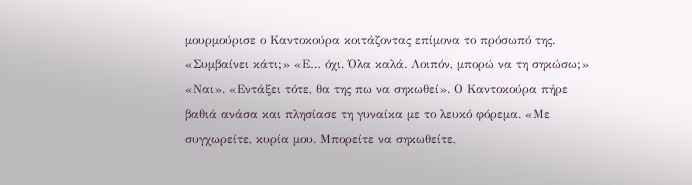μουρμούρισε ο Καντοκούρα κοιτάζοντας επίμονα το πρόσωπό της. «Συμβαίνει κάτι;» «Ε… όχι. Όλα καλά. Λοιπόν, μπορώ να τη σηκώσω;» «Ναι». «Εντάξει τότε, θα της πω να σηκωθεί». Ο Καντοκούρα πήρε βαθιά ανάσα και πλησίασε τη γυναίκα με το λευκό φόρεμα. «Με συγχωρείτε, κυρία μου. Μπορείτε να σηκωθείτε,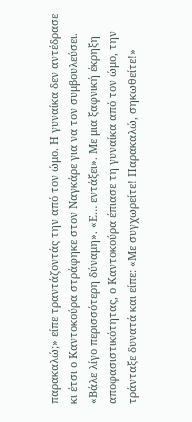παρακαλώ;» είπε τραντάζοντάς την από τον ώμο. Η γυναίκα δεν αντέδρασε κι έτσι ο Καντοκούρα στράφηκε στον Ναγκάρε για να τον συμβουλεύσει. «Βάλε λίγο περισσότερη δύναμη». «Ε… εντάξει». Με μια ξαφνική έκρηξη αποφασιστικότητας, ο Καντοκούρα έπιασε τη γυναίκα από τον ώμο, την τράνταξε δυνατά και είπε: «Με συγχωρείτε! Παρακαλώ, σηκωθείτε!»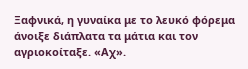Ξαφνικά, η γυναίκα με το λευκό φόρεμα άνοιξε διάπλατα τα μάτια και τον αγριοκοίταξε. «Αχ».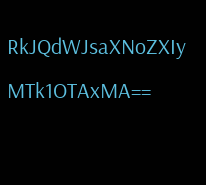RkJQdWJsaXNoZXIy MTk1OTAxMA==